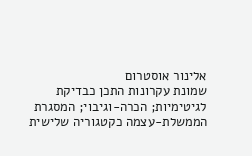אלינור אוסטרום
שמונת עקרונות התכן כבדיקת לגיטימיות; הכרה-וגיבוי; המסגרת הממשלת-עצמה כקטגוריה שלישית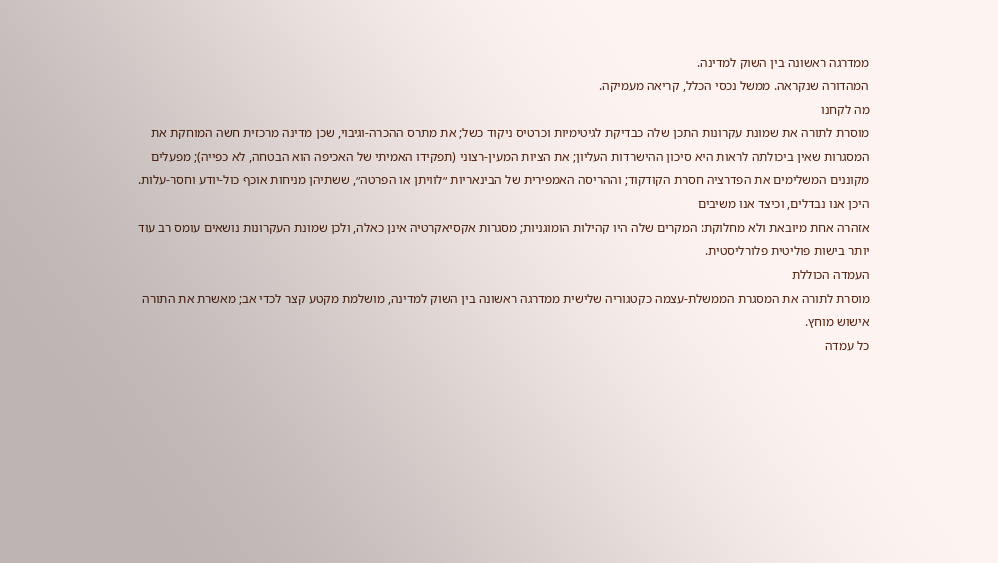ממדרגה ראשונה בין השוק למדינה.
המהדורה שנקראה. ממשל נכסי הכלל, קריאה מעמיקה.
מה לקחנו
מוסרת לתורה את שמונת עקרונות התכן שלה כבדיקת לגיטימיות וכרטיס ניקוד כשל; את מתרס ההכרה-וגיבוי, שכן מדינה מרכזית חשה המוחקת את המסגרות שאין ביכולתה לראות היא סיכון ההישרדות העליון; את הציות המעין-רצוני (תפקידו האמיתי של האכיפה הוא הבטחה, לא כפייה); מפעלים מקוננים המשלימים את הפדרציה חסרת הקודקוד; וההריסה האמפירית של הבינאריות ״לוויתן או הפרטה״, ששתיהן מניחות אוכף כול-יודע וחסר-עלות.
היכן אנו נבדלים, וכיצד אנו משיבים
אזהרה אחת מיובאת ולא מחלוקת: המקרים שלה היו קהילות הומוגניות; מסגרות אקסיאקרטיה אינן כאלה, ולכן שמונת העקרונות נושאים עומס רב עוד יותר בישות פוליטית פלורליסטית.
העמדה הכוללת
מוסרת לתורה את המסגרת הממשלת-עצמה כקטגוריה שלישית ממדרגה ראשונה בין השוק למדינה, מושלמת מקטע קצר לכדי אב; מאשרת את התורה אישוש מוחץ.
כל עמדה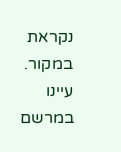נקראת במקור. עיינו במרשם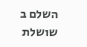השלם ב שושלת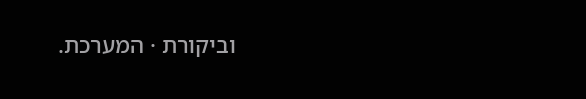וביקורת · המערכת.